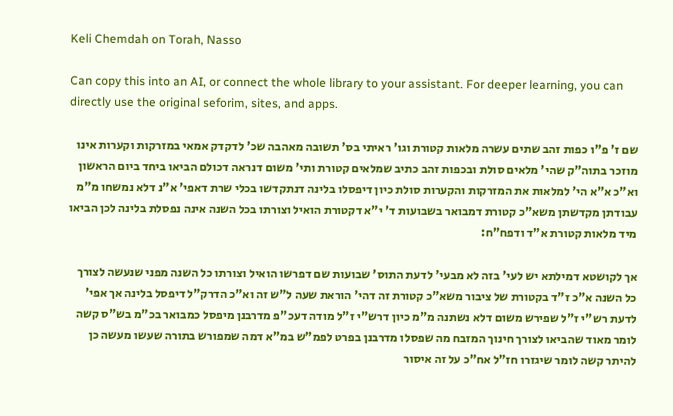Keli Chemdah on Torah, Nasso

Can copy this into an AI, or connect the whole library to your assistant. For deeper learning, you can directly use the original seforim, sites, and apps.

שם ז' פ"ו כפות זהב שתים עשרה מלאות קטורת וגו' ראיתי בס' תשובה מאהבה שכ' לדקדק אמאי במזרקות וקערות אינו מוזכר בתוה"ק שהי' מלאים סולת ובכפות זהב כתיב שמלאים קטורת ותי' משום דנראה דכולם הביאו ביחד ביום הראשון וא"כ א"א הי' למלאות את המזרקות והקערות סולת כיון דיפסלו בלינה דנתקדשו בכלי שרת דאפי' א"נ דלא נמשחו מ"מ עבודתן מקדשתן משא"כ קטורת דמבואר בשבועות ד' י"א דקטורת הואיל וצורתו בכל השנה אינה נפסלת בלינה לכן הביאו מיד מלאות קטורת א"ד ודפח"ח:

אך לקושטא דמילתא יש לעי' בזה לא מבעי' לדעת התוס' שבועות שם דפרשו הואיל וצורתו כל השנה מפני שנעשה לצורך כל השנה א"כ ז"ד בקטורת של ציבור משא"כ קטורת זה דהי' הוראת שעה ל"ש זה וא"כ הדרק"ל דיפסל בלינה אך אפי' לדעת רש"י ז"ל שפירש משום דלא נשתנה מ"מ כיון דרש"י ז"ל מודה דעכ"פ מדרבנן מיפסל כמבואר בכ"מ בש"ס קשה לומר מאוד שהביאו לצורך חינוך המזבח מה שפסלו מדרבנן בפרט לפמ"ש במ"א דמה שמפורש בתורה שעשו מעשה כן להיתר קשה לומר שיגזרו חז"ל אח"כ על זה איסור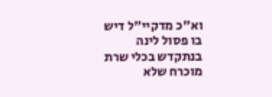וא"כ מדקיי"ל דיש בו פסול לינה בנתקדש בכלי שרת מוכרח שלא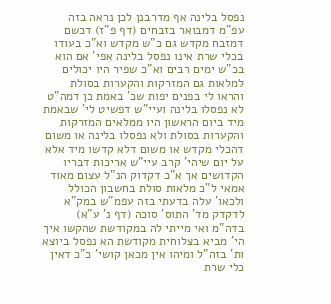נפסל בלינה אף מדרבנן לכן נראה בזה עפ"מ דמבואר בזבחים (דף פ"ז) דכשם דמזבח מקדש גם כ"ש מקדש וא"כ בעודו בכלי שרת אינו נפסל בלינה אפי' אם הוא בכ"ש ימים רבים וא"כ שפיר היו יכולים למלאות גם המזרקות והקערות בסולת והראו לי בפנים יפות שכ' באמת כן דמה"ט לא נפסלו בלינה ועיי"ש דפשיט לי' שבאמת מיד ביום הראשון היו ממלאים המזרקות והקערות בסולת ולא נפסלו בלינה או משום דהכלי מקדש או משום דלא קדשו מיד אלא על יום שיהי' קרב עיי"ש אריכות דבריו הקדושים אך א"כ דקדוק הנ"ל עצום מאוד אמאי ל"כ מלאות סולת בחשבון הכולל ולכאו' עלה בדעתי בזה עפמ"ש במק"א לדקדק מד' התוס' סוכה (דף נ' ע"א) בדה"מ ואי מייתי לה במקודשת שהקשו איך הי' מביא בצלוחית מקודשת הא נפסל ביוצא ות' בזה"ל ומיהו אין מכאן קושי' כ"כ דאין כלי שרת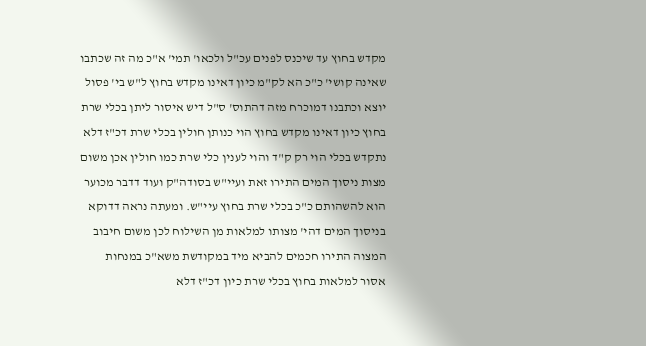מקדש בחוץ עד שיכנס לפנים עכ"ל ולכאו' תמי' א"כ מה זה שכתבו שאינה קושי' כ"כ הא לק"מ כיון דאינו מקדש בחוץ ל"ש בי' פסול יוצא וכתבנו דמוכרח מזה דהתוס' ס"ל דיש איסור ליתן בכלי שרת בחוץ כיון דאינו מקדש בחוץ הוי כנותן חולין בכלי שרת דכ"ז דלא נתקדש בכלי הוי רק ק"ד והוי לענין כלי שרת כמו חולין אכן משום מצות ניסוך המים התירו זאת ועיי"ש בסודה"ק ועוד דדבר מכוער הוא להשהותם כ"כ בכלי שרת בחוץ עיי"ש. ומעתה נראה דדוקא בניסוך המים דהי' מצותו למלאות מן השילוח לכן משום חיבוב המצוה התירו חכמים להביא מיד במקודשת משא"כ במנחות אסור למלאות בחוץ בכלי שרת כיון דכ"ז דלא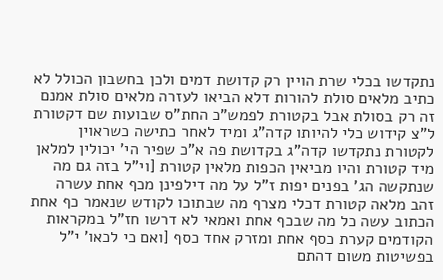נתקדשו בכלי שרת הויין רק קדושת דמים ולכן בחשבון הכולל לא כתיב מלאים סולת להורות דלא הביאו לעזרה מלאים סולת אמנם זה רק בסולת אבל בקטורת לפמש"כ החת"ס שבועות שם דקטורת ל"צ קידוש כלי להיותו קדה"ג ומיד לאחר כתישה כשראוין לקטורת נתקדשו קדה"ג בקדושת פה א"כ שפיר הי' יכולין למלאן מיד קטורת והיו מביאין הכפות מלאין קטורת [וי"ל בזה גם מה שנתקשה הג' בפנים יפות ז"ל על מה דילפינן מכף אחת עשרה זהב מלאה קטורת דכלי מצרף מה שבתוכו לקודש שנאמר כף אחת הכתוב עשה כל מה שבכף אחת ואמאי לא דרשו חז"ל במקראות הקודמים קערת כסף אחת ומזרק אחד כסף [ואם כי לכאו' י"ל בפשיטות משום דהתם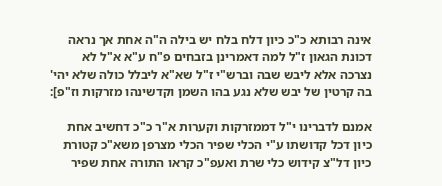אינה רבותא כ"כ כיון דלח בלח יש בילה ה"ה אחת אך נראה דכונת הגאון ז"ל למה דאמרינן בזבחים פ"ח ע"א א"ל לא נצרכה אלא ליבש שבה וברש"י ז"ל שא"א ליבלל כולה שלא יהי' בה קרטין של יבש שלא נגע בהו השמן וקדשינהו מזרקות וז"פ]:

אמנם לדברינו י"ל דממזרקות וקערות א"ר כ"כ דחשיב אחת כיון דכל קדושתו ע"י הכלי שפיר הכלי מצרפן משא"כ קטורת כיון דל"צ קידוש כלי שרת ואעפ"כ קראו התורה אחת שפיר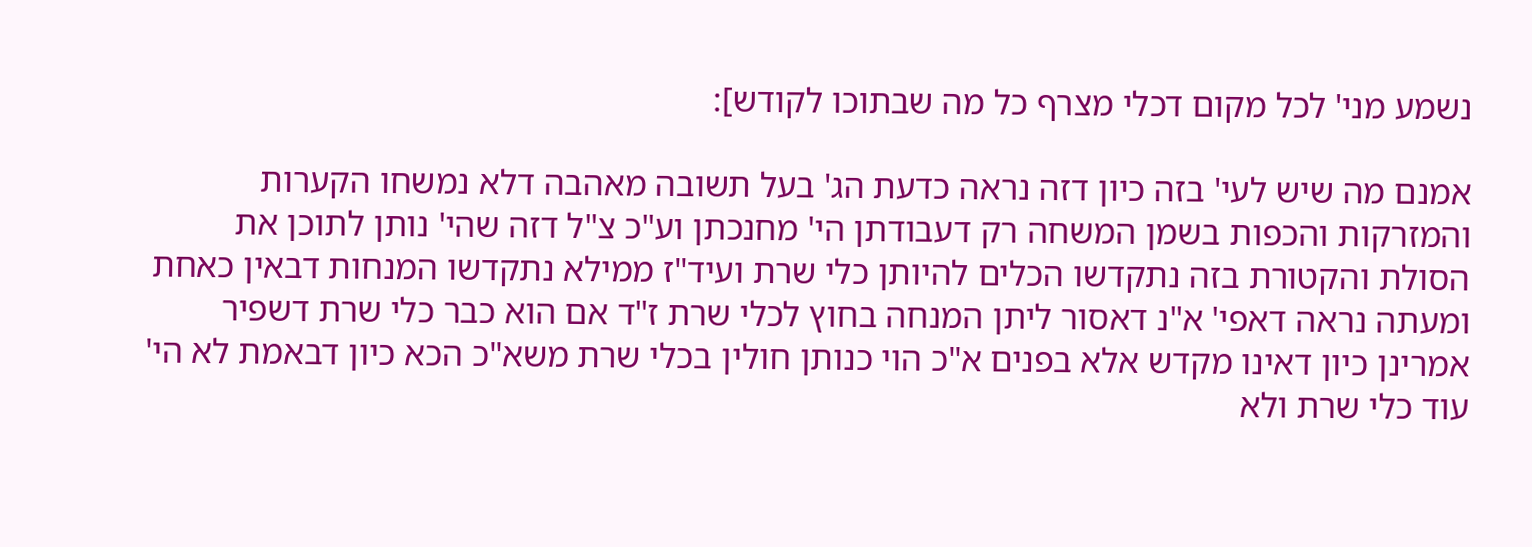נשמע מני' לכל מקום דכלי מצרף כל מה שבתוכו לקודש]:

אמנם מה שיש לעי' בזה כיון דזה נראה כדעת הג' בעל תשובה מאהבה דלא נמשחו הקערות והמזרקות והכפות בשמן המשחה רק דעבודתן הי' מחנכתן וע"כ צ"ל דזה שהי' נותן לתוכן את הסולת והקטורת בזה נתקדשו הכלים להיותן כלי שרת ועיד"ז ממילא נתקדשו המנחות דבאין כאחת ומעתה נראה דאפי' א"נ דאסור ליתן המנחה בחוץ לכלי שרת ז"ד אם הוא כבר כלי שרת דשפיר אמרינן כיון דאינו מקדש אלא בפנים א"כ הוי כנותן חולין בכלי שרת משא"כ הכא כיון דבאמת לא הי' עוד כלי שרת ולא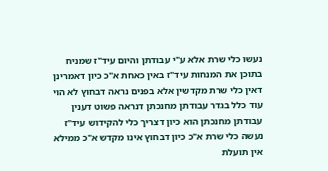נעשו כלי שרת אלא ע"י עבודתן והיום עיד"ז שמניח בתוכן את המנחות עיד"ז באין כאחת א"כ כיון דאמרינן דאין כלי שרת מקדשין אלא בפנים נראה דבחוץ לא הוי עוד כלל בגדר עבודתן מחנכתן דנראה פשוט דענין עבודתן מחנכתן הוא כיון דצריך כלי להקידוש עיד"ז נעשה כלי שרת א"כ כיון דבחוץ אינו מקדש א"כ ממילא אין תועלת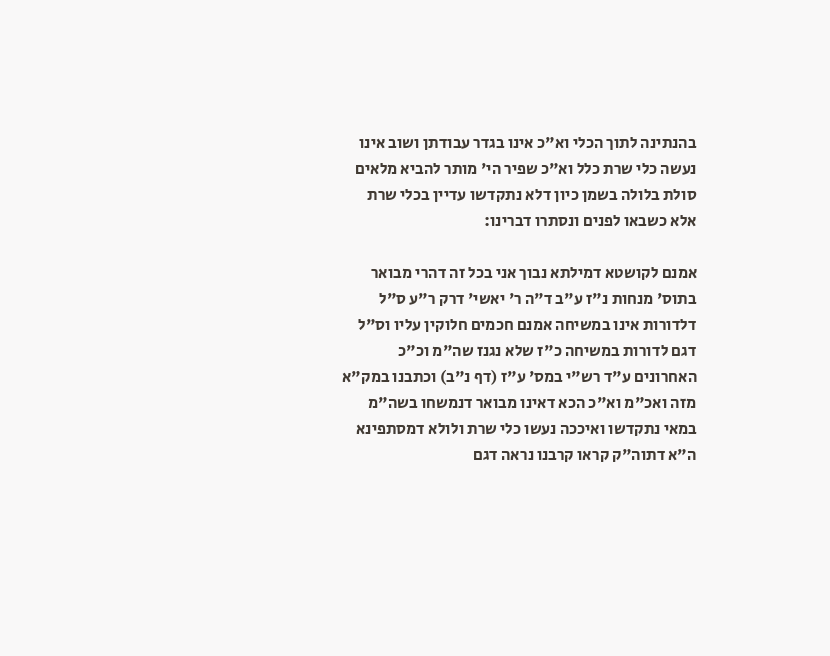בהנתינה לתוך הכלי וא"כ אינו בגדר עבודתן ושוב אינו נעשה כלי שרת כלל וא"כ שפיר הי' מותר להביא מלאים סולת בלולה בשמן כיון דלא נתקדשו עדיין בכלי שרת אלא כשבאו לפנים ונסתרו דברינו:

אמנם לקושטא דמילתא נבוך אני בכל זה דהרי מבואר בתוס' מנחות נ"ז ע"ב ד"ה ר' יאשי' דרק ר"ע ס"ל דלדורות אינו במשיחה אמנם חכמים חלוקין עליו וס"ל דגם לדורות במשיחה כ"ז שלא נגנז שה"מ וכ"כ האחרונים ע"ד רש"י במס' ע"ז (דף נ"ב) וכתבנו במק"א מזה ואכ"מ וא"כ הכא דאינו מבואר דנמשחו בשה"מ במאי נתקדשו ואיככה נעשו כלי שרת ולולא דמסתפינא ה"א דתוה"ק קראו קרבנו נראה דגם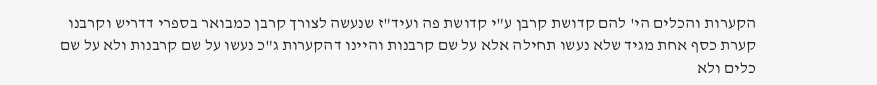הקערות והכלים הי' להם קדושת קרבן ע"י קדושת פה ועיד"ז שנעשה לצורך קרבן כמבואר בספרי דדריש וקרבנו קערת כסף אחת מגיד שלא נעשו תחילה אלא על שם קרבנות והיינו דהקערות ג"כ נעשו על שם קרבנות ולא על שם כלים ולא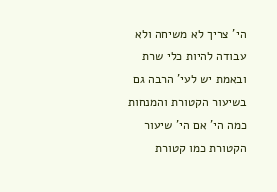הי' צריך לא משיחה ולא עבודה להיות כלי שרת ובאמת יש לעי' הרבה גם בשיעור הקטורת והמנחות כמה הי' אם הי' שיעור הקטורת כמו קטורת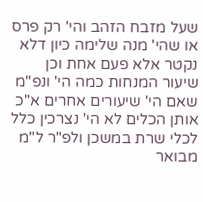שעל מזבח הזהב והי' רק פרס או שהי' מנה שלימה כיון דלא נקטר אלא פעם אחת וכן שיעור המנחות כמה הי' ונפ"מ שאם הי' שיעורים אחרים א"כ אותן הכלים לא הי' נצרכין כלל לכלי שרת במשכן ולפ"ר ל"מ מבואר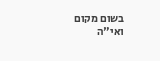בשום מקום ואי"ה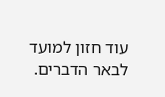עוד חזון למועד לבאר הדברים.